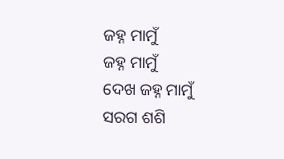ଜହ୍ନ ମାମୁଁ
ଜହ୍ନ ମାମୁଁ
ଦେଖ ଜହ୍ନ ମାମୁଁ ସରଗ ଶଶି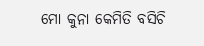ମୋ କୁନା କେମିତି ବସିଚି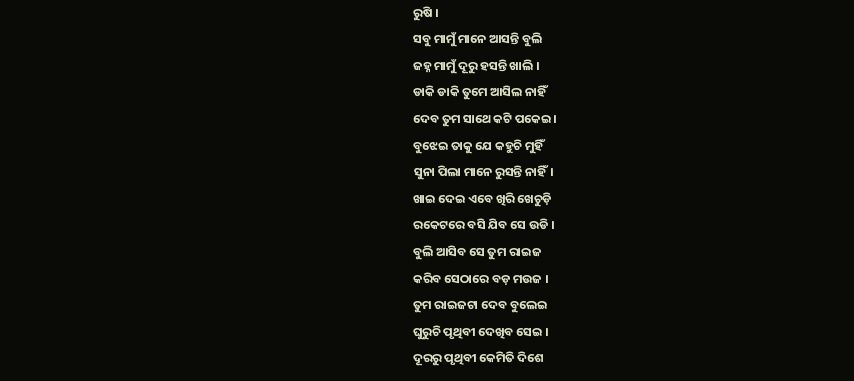ରୁଷି ।
ସବୁ ମାମୁଁ ମାନେ ଆସନ୍ତି ବୁଲି
ଜହ୍ନ ମାମୁଁ ଦୂରୁ ହସନ୍ତି ଖାଲି ।
ଡାକି ଡାକି ତୁମେ ଆସିଲ ନାହିଁ
ଦେବ ତୁମ ସାଥେ କଟି ପକେଇ ।
ବୁଝେଇ ତାକୁ ଯେ କହୁଚି ମୁହିଁ
ସୁନା ପିଲା ମାନେ ରୁସନ୍ତି ନାହିଁ।
ଖାଇ ଦେଇ ଏବେ ଖିରି ଖେଚୁଡ଼ି
ରକେଟରେ ବସି ଯିବ ସେ ଉଡି ।
ବୁଲି ଆସିବ ସେ ତୁମ ରାଇଜ
କରିବ ସେଠାରେ ବଡ଼ ମଉଜ ।
ତୁମ ରାଇଜଟା ଦେବ ବୁଲେଇ
ଘୁରୁଚି ପୃଥିବୀ ଦେଖିବ ସେଇ ।
ଦୂରରୁ ପୃଥିବୀ କେମିତି ଦିଶେ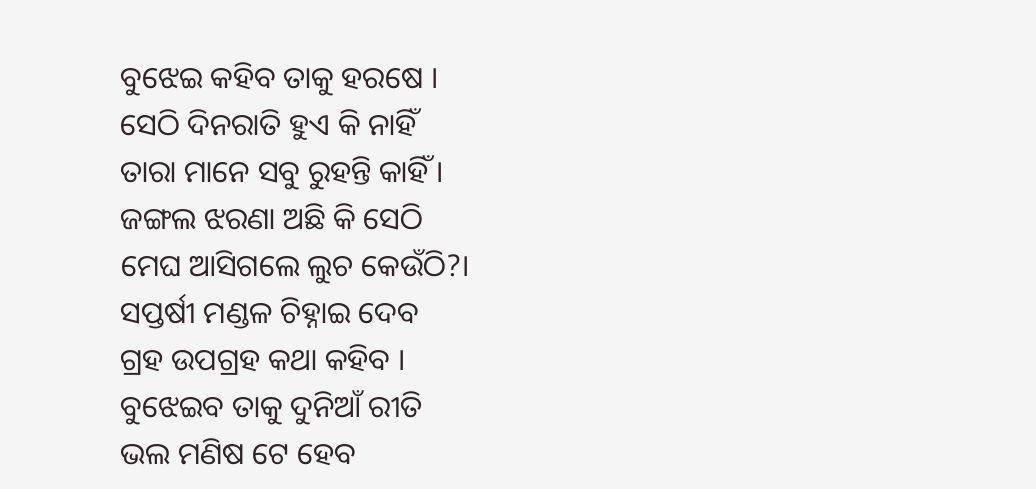ବୁଝେଇ କହିବ ତାକୁ ହରଷେ ।
ସେଠି ଦିନରାତି ହୁଏ କି ନାହିଁ
ତାରା ମାନେ ସବୁ ରୁହନ୍ତି କାହିଁ ।
ଜଙ୍ଗଲ ଝରଣା ଅଛି କି ସେଠି
ମେଘ ଆସିଗଲେ ଲୁଚ କେଉଁଠି?।
ସପ୍ତର୍ଷୀ ମଣ୍ଡଳ ଚିହ୍ନାଇ ଦେବ
ଗ୍ରହ ଉପଗ୍ରହ କଥା କହିବ ।
ବୁଝେଇବ ତାକୁ ଦୁନିଆଁ ରୀତି
ଭଲ ମଣିଷ ଟେ ହେବ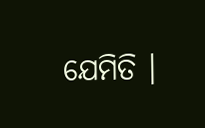ଯେମିତି ।